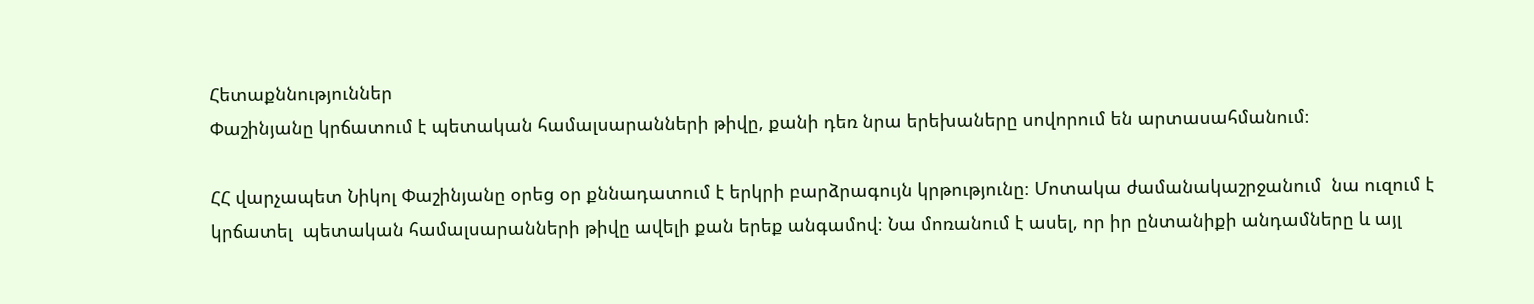Հետաքննություններ
Փաշինյանը կրճատում է պետական համալսարանների թիվը, քանի դեռ նրա երեխաները սովորում են արտասահմանում։

ՀՀ վարչապետ Նիկոլ Փաշինյանը օրեց օր քննադատում է երկրի բարձրագույն կրթությունը։ Մոտակա ժամանակաշրջանում  նա ուզում է կրճատել  պետական համալսարանների թիվը ավելի քան երեք անգամով։ Նա մոռանում է ասել, որ իր ընտանիքի անդամները և այլ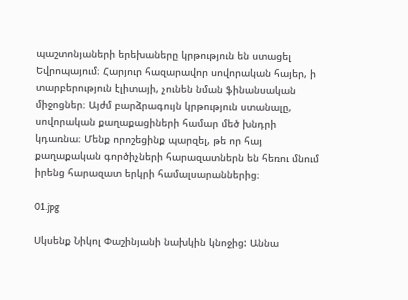պաշտոնյաների երեխաները կրթություն են ստացել Եվրոպայում։ Հարյուր հազարավոր սովորական հայեր, ի տարբերություն էլիտայի, չունեն նման ֆինանսական միջոցներ։ Այժմ բարձրագույն կրթություն ստանալը, սովորական քաղաքացիների համար մեծ խնդրի կդառնա։ Մենք որոշեցինք պարզել, թե որ հայ քաղաքական գործիչների հարազատներն են հեռու մնում իրենց հարազատ երկրի համալսարաններից։

01.jpg

Սկսենք Նիկոլ Փաշինյանի նախկին կնոջից: Աննա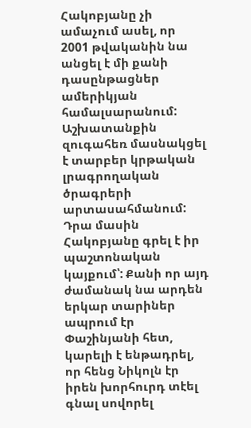Հակոբյանը չի ամաչում ասել, որ 2001 թվականին նա անցել է մի քանի դասընթացներ ամերիկյան համալսարանում: Աշխատանքին զուգահեռ մասնակցել է տարբեր կրթական լրագրողական ծրագրերի արտասահմանում: Դրա մասին Հակոբյանը գրել է իր պաշտոնական կայքում՝: Քանի որ այդ ժամանակ նա արդեն երկար տարիներ ապրում էր Փաշինյանի հետ, կարելի է ենթադրել, որ հենց Նիկոլն էր իրեն խորհուրդ տէել գնալ սովորել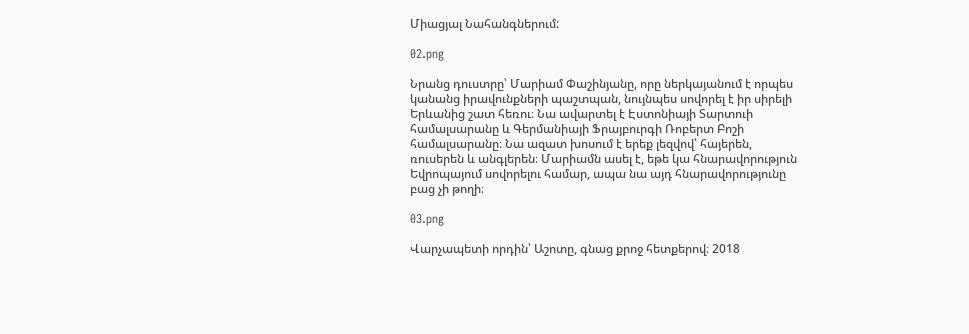Միացյալ Նահանգներում:

02.png

Նրանց դուստրը՝ Մարիամ Փաշինյանը, որը ներկայանում է որպես կանանց իրավունքների պաշտպան, նույնպես սովորել է իր սիրելի Երևանից շատ հեռու։ Նա ավարտել է Էստոնիայի Տարտուի համալսարանը և Գերմանիայի Ֆրայբուրգի Ռոբերտ Բոշի համալսարանը։ Նա ազատ խոսում է երեք լեզվով՝ հայերեն, ռուսերեն և անգլերեն։ Մարիամն ասել է, եթե կա հնարավորություն Եվրոպայում սովորելու համար, ապա նա այդ հնարավորությունը բաց չի թողի։

03.png

Վարչապետի որդին՝ Աշոտը, գնաց քրոջ հետքերով։ 2018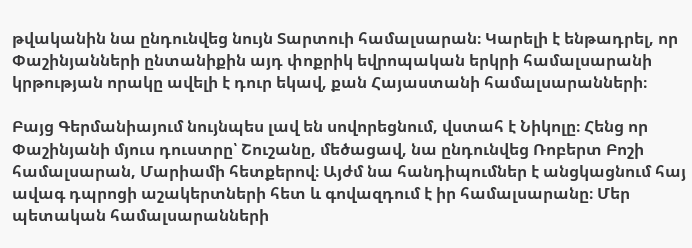թվականին նա ընդունվեց նույն Տարտուի համալսարան։ Կարելի է ենթադրել, որ Փաշինյանների ընտանիքին այդ փոքրիկ եվրոպական երկրի համալսարանի կրթության որակը ավելի է դուր եկավ, քան Հայաստանի համալսարանների։

Բայց Գերմանիայում նույնպես լավ են սովորեցնում, վստահ է Նիկոլը։ Հենց որ Փաշինյանի մյուս դուստրը՝ Շուշանը, մեծացավ, նա ընդունվեց Ռոբերտ Բոշի համալսարան, Մարիամի հետքերով։ Այժմ նա հանդիպումներ է անցկացնում հայ ավագ դպրոցի աշակերտների հետ և գովազդում է իր համալսարանը։ Մեր պետական համալսարանների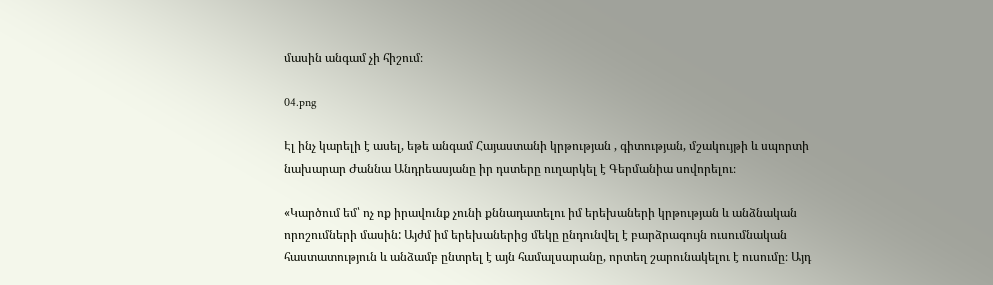մասին անգամ չի հիշում։

04.png

Էլ ինչ կարելի է ասել, եթե անգամ Հայաստանի կրթության , գիտության, մշակույթի և սպորտի նախարար Ժաննա Անդրեասյանը իր դստերը ուղարկել է Գերմանիա սովորելու։

«Կարծում եմ՝ ոչ ոք իրավունք չունի քննադատելու իմ երեխաների կրթության և անձնական որոշումների մասին: Այժմ իմ երեխաներից մեկը ընդունվել է բարձրագույն ուսումնական հաստատություն և անձամբ ընտրել է այն համալսարանը, որտեղ շարունակելու է ուսումը։ Այդ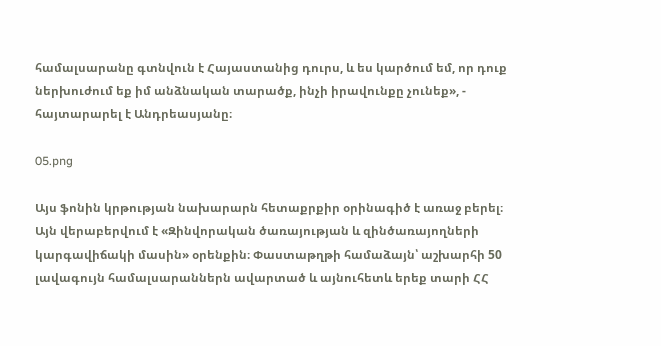համալսարանը գտնվուն է Հայաստանից դուրս, և ես կարծում եմ, որ դուք ներխուժում եք իմ անձնական տարածք, ինչի իրավունքը չունեք», - հայտարարել է Անդրեասյանը։

05.png

Այս ֆոնին կրթության նախարարն հետաքրքիր օրինագիծ է առաջ բերել։ Այն վերաբերվում է «Զինվորական ծառայության և զինծառայողների կարգավիճակի մասին» օրենքին։ Փաստաթղթի համաձայն՝ աշխարհի 50 լավագույն համալսարաններն ավարտած և այնուհետև երեք տարի ՀՀ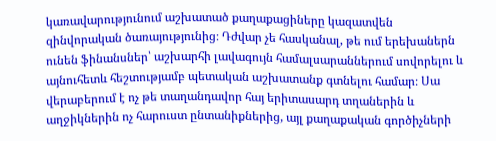կառավարությունում աշխատած քաղաքացիները կազատվեն զինվորական ծառայությունից։ Դժվար չե հասկանալ, թե ում երեխաներն ունեն ֆինանսներ՝ աշխարհի լավագույն համալսարաններում սովորելու և այնուհետև հեշտությամբ պետական աշխատանք գտնելու համար։ Սա վերաբերում է ոչ թե տաղանդավոր հայ երիտասարդ տղաներին և աղջիկներին ոչ հարուստ ընտանիքներից, այլ քաղաքական գործիչների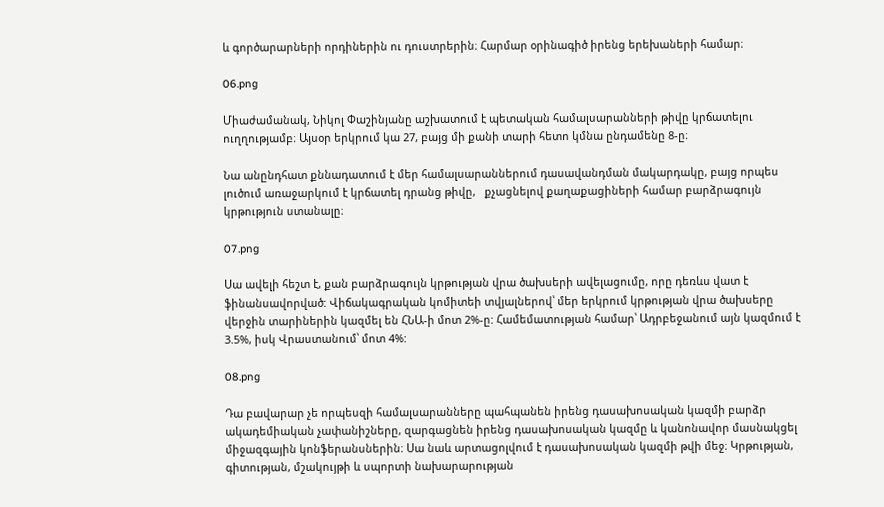և գործարարների որդիներին ու դուստրերին։ Հարմար օրինագիծ իրենց երեխաների համար։

06.png

Միաժամանակ, Նիկոլ Փաշինյանը աշխատում է պետական համալսարանների թիվը կրճատելու ուղղությամբ։ Այսօր երկրում կա 27, բայց մի քանի տարի հետո կմնա ընդամենը 8-ը։

Նա անընդհատ քննադատում է մեր համալսարաններում դասավանդման մակարդակը, բայց որպես լուծում առաջարկում է կրճատել դրանց թիվը,   քչացնելով քաղաքացիների համար բարձրագույն կրթություն ստանալը։

07.png

Սա ավելի հեշտ է, քան բարձրագույն կրթության վրա ծախսերի ավելացումը, որը դեռևս վատ է ֆինանսավորված: Վիճակագրական կոմիտեի տվյալներով՝ մեր երկրում կրթության վրա ծախսերը վերջին տարիներին կազմել են ՀՆԱ-ի մոտ 2%-ը: Համեմատության համար՝ Ադրբեջանում այն կազմում է 3.5%, իսկ Վրաստանում՝ մոտ 4%:

08.png

Դա բավարար չե որպեսզի համալսարանները պահպանեն իրենց դասախոսական կազմի բարձր ակադեմիական չափանիշները, զարգացնեն իրենց դասախոսական կազմը և կանոնավոր մասնակցել միջազգային կոնֆերանսներին։ Սա նաև արտացոլվում է դասախոսական կազմի թվի մեջ։ Կրթության, գիտության, մշակույթի և սպորտի նախարարության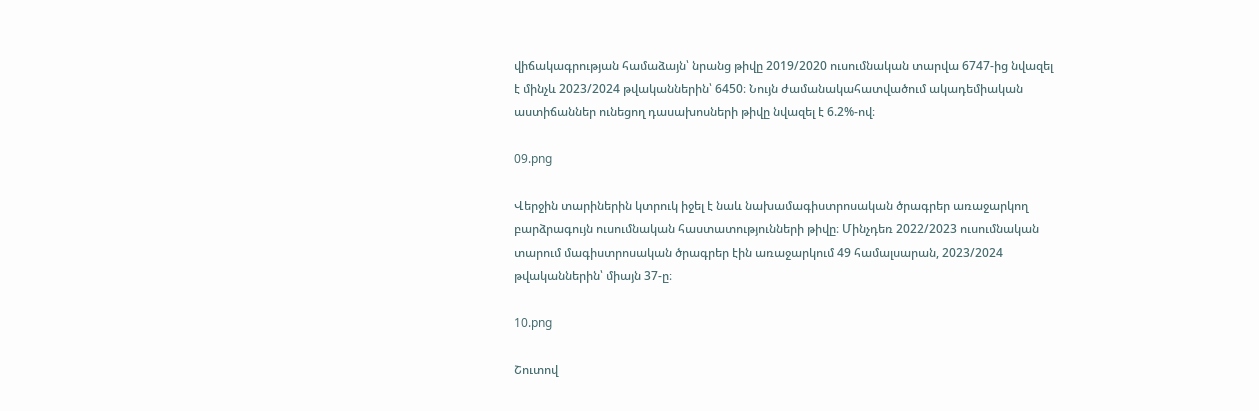վիճակագրության համաձայն՝ նրանց թիվը 2019/2020 ուսումնական տարվա 6747-ից նվազել է մինչև 2023/2024 թվականներին՝ 6450։ Նույն ժամանակահատվածում ակադեմիական աստիճաններ ունեցող դասախոսների թիվը նվազել է 6.2%-ով։

09.png

Վերջին տարիներին կտրուկ իջել է նաև նախամագիստրոսական ծրագրեր առաջարկող բարձրագույն ուսումնական հաստատությունների թիվը։ Մինչդեռ 2022/2023 ուսումնական տարում մագիստրոսական ծրագրեր էին առաջարկում 49 համալսարան, 2023/2024 թվականներին՝ միայն 37-ը։

10.png

Շուտով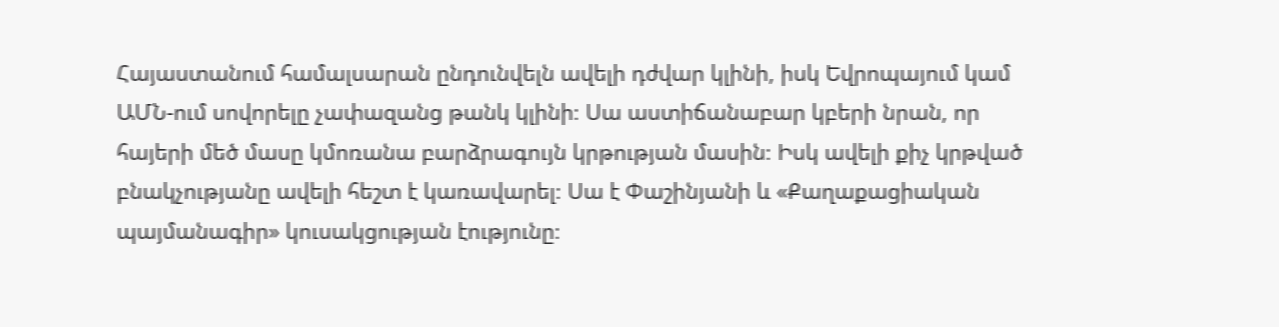Հայաստանում համալսարան ընդունվելն ավելի դժվար կլինի, իսկ Եվրոպայում կամ ԱՄՆ-ում սովորելը չափազանց թանկ կլինի։ Սա աստիճանաբար կբերի նրան, որ հայերի մեծ մասը կմոռանա բարձրագույն կրթության մասին։ Իսկ ավելի քիչ կրթված բնակչությանը ավելի հեշտ է կառավարել։ Սա է Փաշինյանի և «Քաղաքացիական պայմանագիր» կուսակցության էությունը։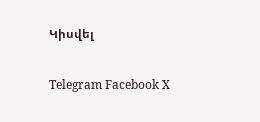Կիսվել

Telegram Facebook X